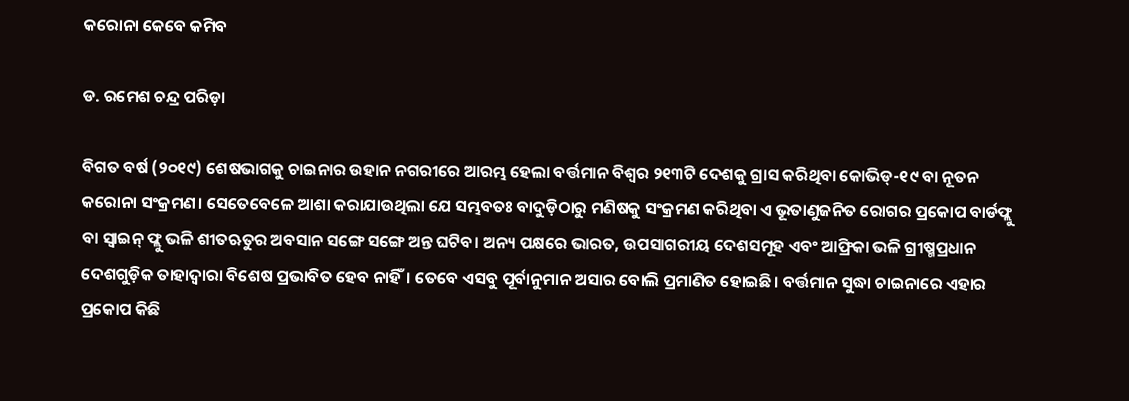କରୋନା କେବେ କମିବ

ଡ. ରମେଶ ଚନ୍ଦ୍ର ପରିଡ଼ା

ବିଗତ ବର୍ଷ (୨୦୧୯) ଶେଷଭାଗକୁ ଚାଇନାର ଉହାନ ନଗରୀରେ ଆରମ୍ଭ ହେଲା ବର୍ତ୍ତମାନ ବିଶ୍ୱର ୨୧୩ଟି ଦେଶକୁ ଗ୍ରାସ କରିଥିବା କୋଭିଡ୍‌-୧୯ ବା ନୂତନ କରୋନା ସଂକ୍ରମଣ। ସେତେବେଳେ ଆଶା କରାଯାଉଥିଲା ଯେ ସମ୍ଭବତଃ ବାଦୁଡ଼ିଠାରୁ ମଣିଷକୁ ସଂକ୍ରମଣ କରିଥିବା ଏ ଭୂତାଣୁଜନିତ ରୋଗର ପ୍ରକୋପ ବାର୍ଡଫ୍ଲୁ ବା ସ୍ବାଇନ୍‌ ଫ୍ଲୁ ଭଳି ଶୀତଋତୁର ଅବସାନ ସଙ୍ଗେ ସଙ୍ଗେ ଅନ୍ତ ଘଟିବ। ଅନ୍ୟ ପକ୍ଷରେ ଭାରତ, ଉପସାଗରୀୟ ଦେଶସମୂହ ଏବଂ ଆଫ୍ରିକା ଭଳି ଗ୍ରୀଷ୍ମପ୍ରଧାନ ଦେଶଗୁଡ଼ିକ ତାହାଦ୍ୱାରା ବିଶେଷ ପ୍ରଭାବିତ ହେବ ନାହିଁ। ତେବେ ଏସବୁ ପୂର୍ବାନୁମାନ ଅସାର ବୋଲି ପ୍ରମାଣିତ ହୋଇଛି। ବର୍ତ୍ତମାନ ସୁଦ୍ଧା ଚାଇନାରେ ଏହାର ପ୍ରକୋପ କିଛି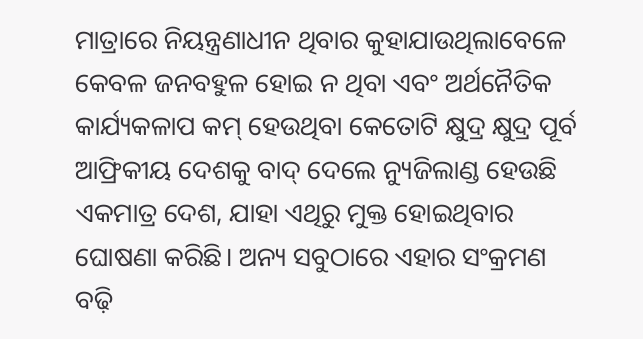ମାତ୍ରାରେ ନିୟନ୍ତ୍ରଣାଧୀନ ଥିବାର କୁହାଯାଉଥିଲାବେଳେ କେବଳ ଜନବହୁଳ ହୋଇ ନ ଥିବା ଏବଂ ଅର୍ଥନୈତିକ କାର୍ଯ୍ୟକଳାପ କମ୍‌ ହେଉଥିବା କେତୋଟି କ୍ଷୁଦ୍ର କ୍ଷୁଦ୍ର ପୂର୍ବ ଆଫ୍ରିକୀୟ ଦେଶକୁ ବାଦ୍‌ ଦେଲେ ନ୍ୟୁଜିଲାଣ୍ଡ ହେଉଛି ଏକମାତ୍ର ଦେଶ, ଯାହା ଏଥିରୁ ମୁକ୍ତ ହୋଇଥିବାର ଘୋଷଣା କରିଛି। ଅନ୍ୟ ସବୁଠାରେ ଏହାର ସଂକ୍ରମଣ ବଢ଼ି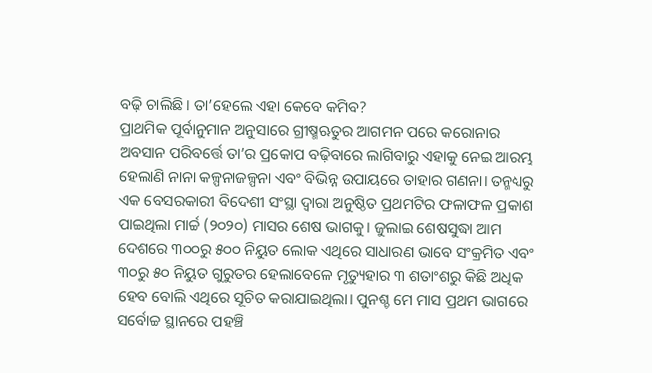ବଢ଼ି ଚାଲିଛି। ତା’ହେଲେ ଏହା କେବେ କମିବ?
ପ୍ରାଥମିକ ପୂର୍ବାନୁମାନ ଅନୁସାରେ ଗ୍ରୀଷ୍ମଋତୁର ଆଗମନ ପରେ କରୋନାର ଅବସାନ ପରିବର୍ତ୍ତେ ତା’ର ପ୍ରକୋପ ବଢ଼ିବାରେ ଲାଗିବାରୁ ଏହାକୁ ନେଇ ଆରମ୍ଭ ହେଲାଣି ନାନା କଳ୍ପନାଜଳ୍ପନା ଏବଂ ବିଭିନ୍ନ ଉପାୟରେ ତାହାର ଗଣନା। ତନ୍ମଧ୍ୟରୁ ଏକ ବେସରକାରୀ ବିଦେଶୀ ସଂସ୍ଥା ଦ୍ୱାରା ଅନୁଷ୍ଠିତ ପ୍ରଥମଟିର ଫଳାଫଳ ପ୍ରକାଶ ପାଇଥିଲା ମାର୍ଚ୍ଚ (୨୦୨୦) ମାସର ଶେଷ ଭାଗକୁ। ଜୁଲାଇ ଶେଷସୁଦ୍ଧା ଆମ ଦେଶରେ ୩୦୦ରୁ ୫୦୦ ନିୟୁତ ଲୋକ ଏଥିରେ ସାଧାରଣ ଭାବେ ସଂକ୍ରମିତ ଏବଂ ୩୦ରୁ ୫୦ ନିୟୁତ ଗୁରୁତର ହେଲାବେଳେ ମୃତ୍ୟୁହାର ୩ ଶତାଂଶରୁ କିଛି ଅଧିକ ହେବ ବୋଲି ଏଥିରେ ସୂଚିତ କରାଯାଇଥିଲା। ପୁନଶ୍ଚ ମେ ମାସ ପ୍ରଥମ ଭାଗରେ ସର୍ବୋଚ୍ଚ ସ୍ଥାନରେ ପହଞ୍ଚି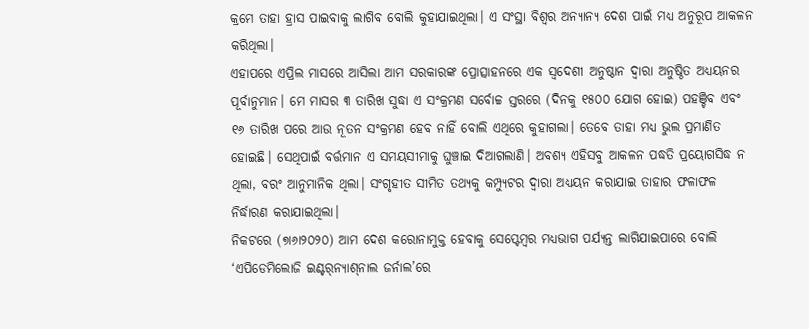କ୍ରମେ ତାହା ହ୍ରାସ ପାଇବାକୁ ଲାଗିବ ବୋଲି କୁହାଯାଇଥିଲା। ଏ ସଂସ୍ଥା ବିଶ୍ୱର ଅନ୍ୟାନ୍ୟ ଦେଶ ପାଇଁ ମଧ୍ୟ ଅନୁରୂପ ଆକଳନ କରିଥିଲା।
ଏହାପରେ ଏପ୍ରିଲ ମାସରେ ଆସିଲା ଆମ ସରକାରଙ୍କ ପ୍ରୋତ୍ସାହନରେ ଏକ ସ୍ବଦେଶୀ ଅନୁଷ୍ଠାନ ଦ୍ୱାରା ଅନୁଷ୍ଠିତ ଅଧ୍ୟୟନର ପୂର୍ବାନୁମାନ। ମେ ମାସର ୩ ତାରିଖ ସୁଦ୍ଧା ଏ ସଂକ୍ରମଣ ସର୍ବୋଚ୍ଚ ସ୍ତରରେ (ଦିନକୁ ୧୫୦୦ ଯୋଗ ହୋଇ) ପହଞ୍ଚିବ ଏବଂ ୧୬ ତାରିଖ ପରେ ଆଉ ନୂତନ ସଂକ୍ରମଣ ହେବ ନାହିଁ ବୋଲି ଏଥିରେ କୁହାଗଲା। ତେବେ ତାହା ମଧ୍ୟ ଭୁଲ ପ୍ରମାଣିତ ହୋଇଛି। ସେଥିପାଇଁ ବର୍ତ୍ତମାନ ଏ ସମୟସୀମାକୁ ଘୁଞ୍ଚାଇ ଦିଆଗଲାଣି। ଅବଶ୍ୟ ଏହିସବୁ ଆକଳନ ପଦ୍ଧତି ପ୍ରୟୋଗସିଦ୍ଧ ନ ଥିଲା, ବରଂ ଆନୁମାନିକ ଥିଲା। ସଂଗୃହୀତ ସୀମିତ ତଥ୍ୟକୁ କମ୍ପ୍ୟୁଟର ଦ୍ୱାରା ଅଧ୍ୟୟନ କରାଯାଇ ତାହାର ଫଳାଫଳ ନିର୍ଦ୍ଧାରଣ କରାଯାଇଥିଲା।
ନିକଟରେ (୭ା୬ା୨୦୨୦) ଆମ ଦେଶ କରୋନାମୁକ୍ତ ହେବାକୁ ସେପ୍ଟେମ୍ବର ମଧ୍ୟଭାଗ ପର୍ଯ୍ୟନ୍ତ ଲାଗିଯାଇପାରେ ବୋଲି ‘ଏପିଡେମିଲୋଜି ଇଣ୍ଟର୍‌ନ୍ୟାଶ୍‌ନାଲ ଜର୍ନାଲ’ରେ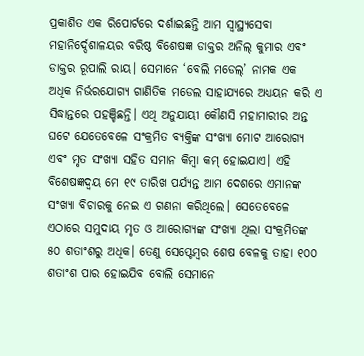ପ୍ରକାଶିତ ଏକ ରିପୋର୍ଟରେ ଦର୍ଶାଇଛନ୍ତି ଆମ ସ୍ବାସ୍ଥ୍ୟସେବା ମହାନିର୍ଦ୍ଦେଶାଳୟର ବରିଷ୍ଠ ବିଶେଷଜ୍ଞ ଡାକ୍ତର ଅନିଲ୍‌ କୁମାର ଏବଂ ଡାକ୍ତର ରୂପାଲି ରାୟ। ସେମାନେ ‘ବେଲି ମଡେଲ୍‌’ ନାମକ ଏକ ଅଧିକ ନିର୍ଭରଯୋଗ୍ୟ ଗାଣିତିକ ମଡେଲ ସାହାଯ୍ୟରେ ଅଧ୍ୟୟନ କରି ଏ ସିଦ୍ଧାନ୍ତରେ ପହଞ୍ଚିଛନ୍ତି। ଏଥି ଅନୁଯାୟୀ କୌଣସି ମହାମାରୀର ଅନ୍ତ ଘଟେ ଯେତେବେଳେ ସଂକ୍ରମିତ ବ୍ୟକ୍ତିଙ୍କ ସଂଖ୍ୟା ମୋଟ ଆରୋଗ୍ୟ ଏବଂ ମୃତ ସଂଖ୍ୟା ସହିତ ସମାନ କିମ୍ବା କମ୍‌ ହୋଇଯାଏ। ଏହି ବିଶେଷଜ୍ଞଦ୍ୱୟ ମେ ୧୯ ତାରିଖ ପର୍ଯ୍ୟନ୍ତ ଆମ ଦେଶରେ ଏମାନଙ୍କ ସଂଖ୍ୟା ବିଚାରକୁ ନେଇ ଏ ଗଣନା କରିଥିଲେ। ସେତେବେଳେ ଏଠାରେ ସମୁଦାୟ ମୃତ ଓ ଆରୋଗ୍ୟଙ୍କ ସଂଖ୍ୟା ଥିଲା ସଂକ୍ରମିତଙ୍କ ୫୦ ଶତାଂଶରୁ ଅଧିକ। ତେଣୁ ସେପ୍ଟେମ୍ବର ଶେଷ ବେଳକୁ ତାହା ୧୦୦ ଶତାଂଶ ପାର ହୋଇଯିବ ବୋଲି ସେମାନେ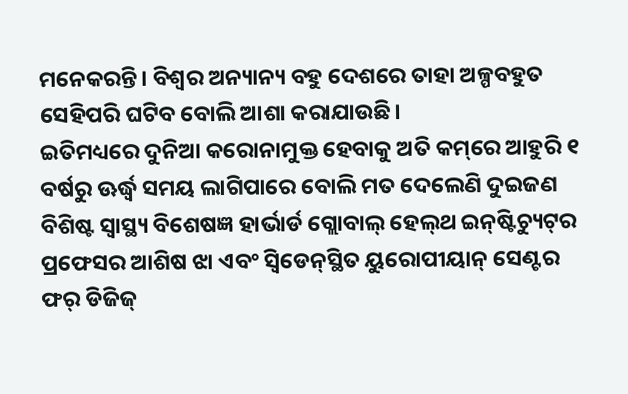ମନେକରନ୍ତି। ବିଶ୍ୱର ଅନ୍ୟାନ୍ୟ ବହୁ ଦେଶରେ ତାହା ଅଳ୍ପବହୁତ ସେହିପରି ଘଟିବ ବୋଲି ଆଶା କରାଯାଉଛି।
ଇତିମଧ୍ୟରେ ଦୁନିଆ କରୋନାମୁକ୍ତ ହେବାକୁ ଅତି କମ୍‌ରେ ଆହୁରି ୧ ବର୍ଷରୁ ଊର୍ଦ୍ଧ୍ୱ ସମୟ ଲାଗିପାରେ ବୋଲି ମତ ଦେଲେଣି ଦୁଇଜଣ ବିଶିଷ୍ଟ ସ୍ବାସ୍ଥ୍ୟ ବିଶେଷଜ୍ଞ ହାର୍ଭାର୍ଡ ଗ୍ଲୋବାଲ୍‌ ହେଲ୍‌ଥ ଇନ୍‌ଷ୍ଟିଚ୍ୟୁଟ୍‌ର ପ୍ରଫେସର ଆଶିଷ ଝା ଏବଂ ସ୍ବିଡେନ୍‌ସ୍ଥିତ ୟୁରୋପୀୟାନ୍‌ ସେଣ୍ଟର ଫର୍‌ ଡିଜିଜ୍‌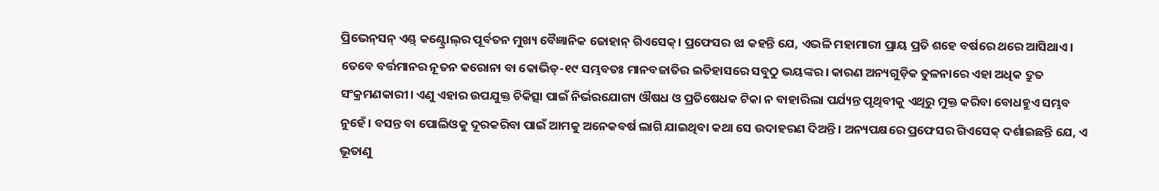ପ୍ରିଭେନ୍‌ସନ୍‌ ଏଣ୍ଡ୍‌ କଣ୍ଟ୍ରୋଲ୍‌ର ପୂର୍ବତନ ମୁଖ୍ୟ ବୈଜ୍ଞାନିକ ଜୋହାନ୍‌ ଗିଏସେକ୍‌। ପ୍ରଫେସର ଝା କହନ୍ତି ଯେ, ଏଭଳି ମହାମାରୀ ପ୍ରାୟ ପ୍ରତି ଶହେ ବର୍ଷରେ ଥରେ ଆସିଥାଏ। ତେବେ ବର୍ତ୍ତମାନର ନୂତନ କରୋନା ବା କୋଭିଡ୍‌-୧୯ ସମ୍ଭବତଃ ମାନବଜାତିର ଇତିହାସରେ ସବୁଠୁ ଭୟଙ୍କର। କାରଣ ଅନ୍ୟଗୁଡ଼ିକ ତୁଳନାରେ ଏହା ଅଧିକ ଦ୍ରୁତ ସଂକ୍ରମଣକାରୀ। ଏଣୁ ଏହାର ଉପଯୁକ୍ତ ଚିକିତ୍ସା ପାଇଁ ନିର୍ଭରଯୋଗ୍ୟ ଔଷଧ ଓ ପ୍ରତିଷେଧକ ଟିକା ନ ବାହାରିଲା ପର୍ଯ୍ୟନ୍ତ ପୃଥିବୀକୁ ଏଥିରୁ ମୁକ୍ତ କରିବା ବୋଧହୁଏ ସମ୍ଭବ ନୁହେଁ। ବସନ୍ତ ବା ପୋଲିଓକୁ ଦୂରକରିବା ପାଇଁ ଆମକୁ ଅନେକବର୍ଷ ଲାଗି ଯାଇଥିବା କଥା ସେ ଉଦାହରଣ ଦିଅନ୍ତି। ଅନ୍ୟପକ୍ଷରେ ପ୍ରଫେସର ଗିଏସେକ୍‌ ଦର୍ଶାଇଛନ୍ତି ଯେ, ଏ ଭୂତାଣୁ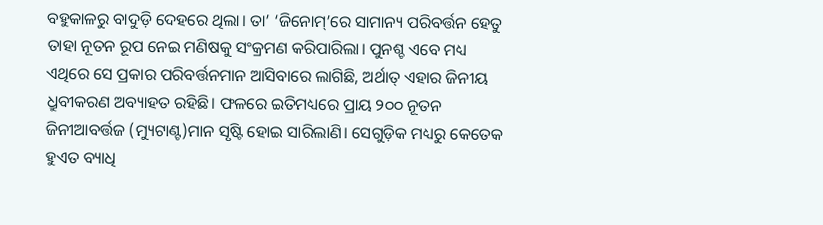ବହୁକାଳରୁ ବାଦୁଡ଼ି ଦେହରେ ଥିଲା। ତା’ ‘ଜିନୋମ୍‌’ରେ ସାମାନ୍ୟ ପରିବର୍ତ୍ତନ ହେତୁ ତାହା ନୂତନ ରୂପ ନେଇ ମଣିଷକୁ ସଂକ୍ରମଣ କରିପାରିଲା। ପୁନଶ୍ଚ ଏବେ ମଧ୍ୟ ଏଥିରେ ସେ ପ୍ରକାର ପରିବର୍ତ୍ତନମାନ ଆସିବାରେ ଲାଗିଛି, ଅର୍ଥାତ୍‌ ଏହାର ଜିନୀୟ ଧ୍ରୁବୀକରଣ ଅବ୍ୟାହତ ରହିଛି। ଫଳରେ ଇତିମଧ୍ୟରେ ପ୍ରାୟ ୨୦୦ ନୂତନ ଜିନୀଆବର୍ତ୍ତଜ (ମ୍ୟୁଟାଣ୍ଟ)ମାନ ସୃଷ୍ଟି ହୋଇ ସାରିଲାଣି। ସେଗୁଡ଼ିକ ମଧ୍ୟରୁ କେତେକ ହୁଏତ ବ୍ୟାଧି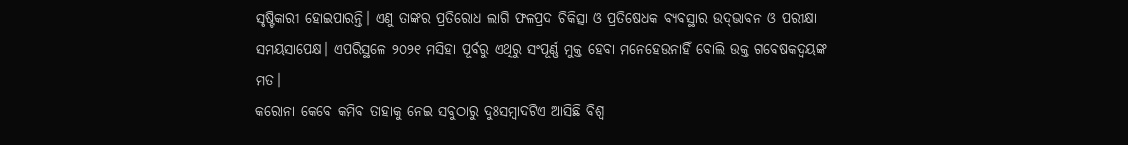ସୃଷ୍ଟିକାରୀ ହୋଇପାରନ୍ତି। ଏଣୁ ତାଙ୍କର ପ୍ରତିରୋଧ ଲାଗି ଫଳପ୍ରଦ ଚିକିତ୍ସା ଓ ପ୍ରତିଷେଧକ ବ୍ୟବସ୍ଥାର ଉଦ୍‌ଭାବନ ଓ ପରୀକ୍ଷା ସମୟସାପେକ୍ଷ। ଏପରିସ୍ଥଳେ ୨୦୨୧ ମସିହା ପୂର୍ବରୁ ଏଥିରୁ ସଂପୂର୍ଣ୍ଣ ମୁକ୍ତ ହେବା ମନେହେଉନାହିଁ ବୋଲି ଉକ୍ତ ଗବେଷକଦ୍ୱୟଙ୍କ ମତ।
କରୋନା କେବେ କମିବ ତାହାକୁ ନେଇ ସବୁଠାରୁ ଦୁଃସମ୍ବାଦଟିଏ ଆସିଛି ବିଶ୍ୱ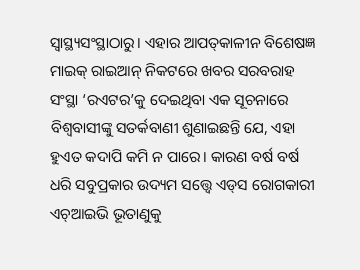ସ୍ବାସ୍ଥ୍ୟସଂସ୍ଥାଠାରୁ। ଏହାର ଆପତ୍‌କାଳୀନ ବିଶେଷଜ୍ଞ ମାଇକ୍‌ ରାଇଆନ୍‌ ନିକଟରେ ଖବର ସରବରାହ ସଂସ୍ଥା ‘ରଏଟର’କୁ ଦେଇଥିବା ଏକ ସୂଚନାରେ ବିଶ୍ୱବାସୀଙ୍କୁ ସତର୍କବାଣୀ ଶୁଣାଇଛନ୍ତି ଯେ, ଏହା ହୁଏତ କଦାପି କମି ନ ପାରେ। କାରଣ ବର୍ଷ ବର୍ଷ ଧରି ସବୁପ୍ରକାର ଉଦ୍ୟମ ସତ୍ତ୍ୱେ ଏଡ୍‌ସ ରୋଗକାରୀ ଏଚ୍‌ଆଇଭି ଭୂତାଣୁକୁ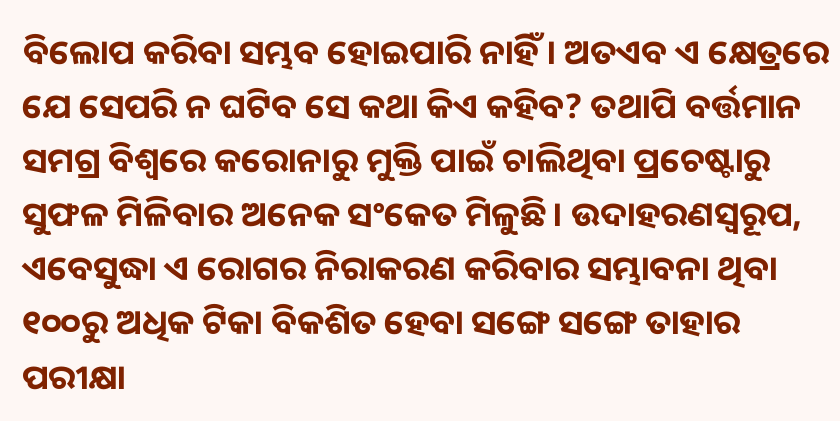ବିଲୋପ କରିବା ସମ୍ଭବ ହୋଇପାରି ନାହିଁ। ଅତଏବ ଏ କ୍ଷେତ୍ରରେ ଯେ ସେପରି ନ ଘଟିବ ସେ କଥା କିଏ କହିବ? ତଥାପି ବର୍ତ୍ତମାନ ସମଗ୍ର ବିଶ୍ୱରେ କରୋନାରୁ ମୁକ୍ତି ପାଇଁ ଚାଲିଥିବା ପ୍ରଚେଷ୍ଟାରୁ ସୁଫଳ ମିଳିବାର ଅନେକ ସଂକେତ ମିଳୁଛି। ଉଦାହରଣସ୍ବରୂପ, ଏବେସୁଦ୍ଧା ଏ ରୋଗର ନିରାକରଣ କରିବାର ସମ୍ଭାବନା ଥିବା ୧୦୦ରୁ ଅଧିକ ଟିକା ବିକଶିତ ହେବା ସଙ୍ଗେ ସଙ୍ଗେ ତାହାର ପରୀକ୍ଷା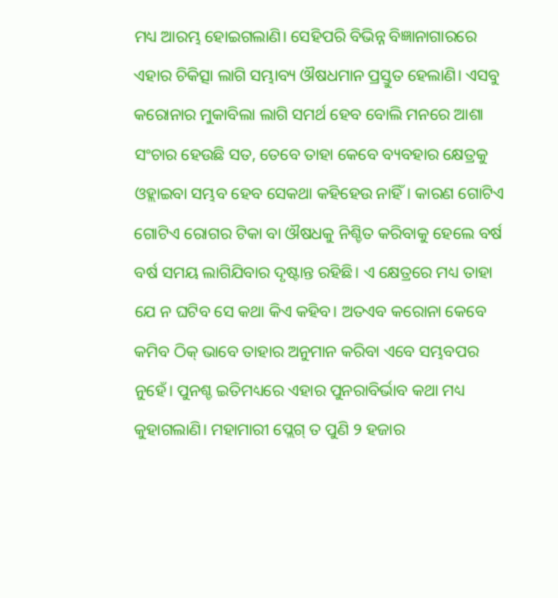ମଧ୍ୟ ଆରମ୍ଭ ହୋଇଗଲାଣି। ସେହିପରି ବିଭିନ୍ନ ବିଜ୍ଞାନାଗାରରେ ଏହାର ଚିକିତ୍ସା ଲାଗି ସମ୍ଭାବ୍ୟ ଔଷଧମାନ ପ୍ରସ୍ତୁତ ହେଲାଣି। ଏସବୁ କରୋନାର ମୁକାବିଲା ଲାଗି ସମର୍ଥ ହେବ ବୋଲି ମନରେ ଆଶା ସଂଚାର ହେଉଛି ସତ, ତେବେ ତାହା କେବେ ବ୍ୟବହାର କ୍ଷେତ୍ରକୁ ଓହ୍ଲାଇବା ସମ୍ଭବ ହେବ ସେକଥା କହିହେଉ ନାହିଁ। କାରଣ ଗୋଟିଏ ଗୋଟିଏ ରୋଗର ଟିକା ବା ଔଷଧକୁ ନିଶ୍ଚିତ କରିବାକୁ ହେଲେ ବର୍ଷ ବର୍ଷ ସମୟ ଲାଗିଯିବାର ଦୃଷ୍ଟାନ୍ତ ରହିଛି। ଏ କ୍ଷେତ୍ରରେ ମଧ୍ୟ ତାହା ଯେ ନ ଘଟିବ ସେ କଥା କିଏ କହିବ। ଅତଏବ କରୋନା କେବେ କମିବ ଠିକ୍‌ ଭାବେ ତାହାର ଅନୁମାନ କରିବା ଏବେ ସମ୍ଭବପର ନୁହେଁ। ପୁନଶ୍ଚ ଇତିମଧ୍ୟରେ ଏହାର ପୁନରାବିର୍ଭାବ କଥା ମଧ୍ୟ କୁହାଗଲାଣି। ମହାମାରୀ ପ୍ଲେଗ୍‌ ତ ପୁଣି ୨ ହଜାର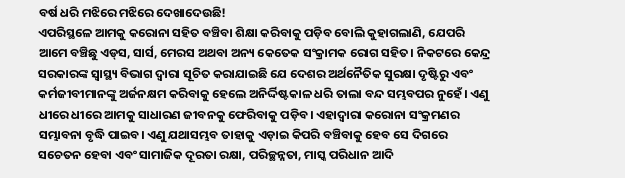ବର୍ଷ ଧରି ମଝିରେ ମଝିରେ ଦେଖାଦେଉଛି!
ଏପରିସ୍ଥଳେ ଆମକୁ କରୋନା ସହିତ ବଞ୍ଚିବା ଶିକ୍ଷା କରିବାକୁ ପଡ଼ିବ ବୋଲି କୁହାଗଲାଣି, ଯେପରି ଆମେ ବଞ୍ଚିଛୁ ଏଡ୍‌ସ, ସାର୍ସ, ମେରସ ଅଥବା ଅନ୍ୟ କେତେକ ସଂକ୍ରାମକ ରୋଗ ସହିତ। ନିକଟରେ କେନ୍ଦ୍ର ସରକାରଙ୍କ ସ୍ବାସ୍ଥ୍ୟ ବିଭାଗ ଦ୍ୱାରା ସୂଚିତ କରାଯାଇଛି ଯେ ଦେଶର ଅର୍ଥନୈତିକ ସୁରକ୍ଷା ଦୃଷ୍ଟିରୁ ଏବଂ କର୍ମଜୀବୀମାନଙ୍କୁ ଅର୍ଜନକ୍ଷମ କରିବାକୁ ହେଲେ ଅନିର୍ଦ୍ଦିଷ୍ଟକାଳ ଧରି ତାଲା ବନ୍ଦ ସମ୍ଭବପର ନୁହେଁ। ଏଣୁ ଧୀରେ ଧୀରେ ଆମକୁ ସାଧାରଣ ଜୀବନକୁ ଫେରିବାକୁ ପଡ଼ିବ। ଏହାଦ୍ୱାରା କରୋନା ସଂକ୍ରମଣର ସମ୍ଭାବନା ବୃଦ୍ଧି ପାଇବ। ଏଣୁ ଯଥାସମ୍ଭବ ତାହାକୁ ଏଡ଼ାଇ କିପରି ବଞ୍ଚିବାକୁ ହେବ ସେ ଦିଗରେ ସଚେତନ ହେବା ଏବଂ ସାମାଜିକ ଦୂରତା ରକ୍ଷା, ପରିଚ୍ଛନ୍ନତା, ମାସ୍କ ପରିଧାନ ଆଦି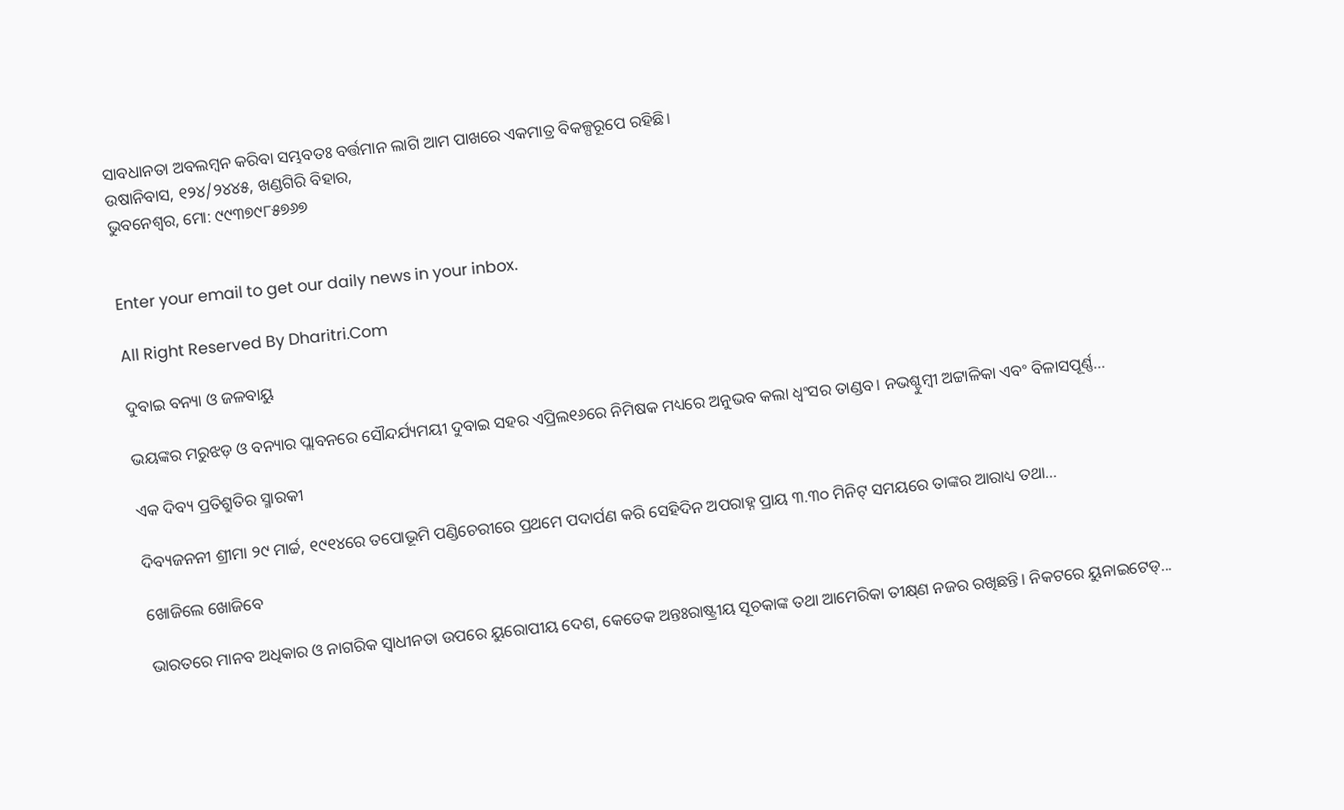ସାବଧାନତା ଅବଲମ୍ବନ କରିବା ସମ୍ଭବତଃ ବର୍ତ୍ତମାନ ଲାଗି ଆମ ପାଖରେ ଏକମାତ୍ର ବିକଳ୍ପରୂପେ ରହିଛି।
ଉଷାନିବାସ, ୧୨୪/୨୪୪୫, ଖଣ୍ଡଗିରି ବିହାର,
ଭୁବନେଶ୍ୱର, ମୋ: ୯୯୩୭୯୮୫୭୬୭


Enter your email to get our daily news in your inbox.

All Right Reserved By Dharitri.Com

ଦୁବାଇ ବନ୍ୟା ଓ ଜଳବାୟୁ

ଭୟଙ୍କର ମରୁଝଡ଼ ଓ ବନ୍ୟାର ପ୍ଲାବନରେ ସୌନ୍ଦର୍ଯ୍ୟମୟୀ ଦୁବାଇ ସହର ଏପ୍ରିଲ୧୬ରେ ନିମିଷକ ମଧ୍ୟରେ ଅନୁଭବ କଲା ଧ୍ବଂସର ତାଣ୍ଡବ। ନଭଶ୍ଚୁମ୍ବୀ ଅଟ୍ଟାଳିକା ଏବଂ ବିଳାସପୂର୍ଣ୍ଣ...

ଏକ ଦିବ୍ୟ ପ୍ରତିଶ୍ରୁତିର ସ୍ମାରକୀ

ଦିବ୍ୟଜନନୀ ଶ୍ରୀମା ୨୯ ମାର୍ଚ୍ଚ, ୧୯୧୪ରେ ତପୋଭୂମି ପଣ୍ଡିଚେରୀରେ ପ୍ରଥମେ ପଦାର୍ପଣ କରି ସେହିଦିନ ଅପରାହ୍ନ ପ୍ରାୟ ୩.୩୦ ମିନିଟ୍‌ ସମୟରେ ତାଙ୍କର ଆରାଧ୍ୟ ତଥା...

ଖୋଜିଲେ ଖୋଜିବେ

ଭାରତରେ ମାନବ ଅଧିକାର ଓ ନାଗରିକ ସ୍ବାଧୀନତା ଉପରେ ୟୁରୋପୀୟ ଦେଶ, କେତେକ ଅନ୍ତଃରାଷ୍ଟ୍ରୀୟ ସୂଚକାଙ୍କ ତଥା ଆମେରିକା ତୀକ୍ଷ୍‌ଣ ନଜର ରଖିଛନ୍ତି। ନିକଟରେ ୟୁନାଇଟେଡ୍‌...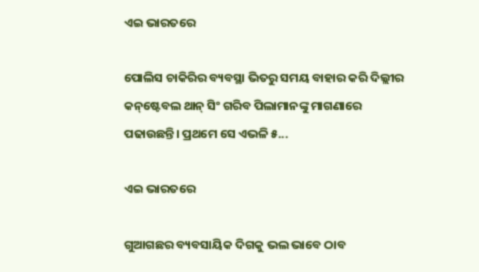ଏଇ ଭାରତରେ

ପୋଲିସ ଚାକିରିର ବ୍ୟବସ୍ଥା ଭିତରୁ ସମୟ ବାହାର କରି ଦିଲ୍ଲୀର କନ୍‌ଷ୍ଟେବଲ ଥାନ୍‌ ସିଂ ଗରିବ ପିଲାମାନଙ୍କୁ ମାଗଣାରେ ପଢାଉଛନ୍ତି। ପ୍ରଥମେ ସେ ଏଭଳି ୫...

ଏଇ ଭାରତରେ

ଗୁଆଗଛର ବ୍ୟବସାୟିକ ଦିଗକୁ ଭଲ ଭାବେ ଠାବ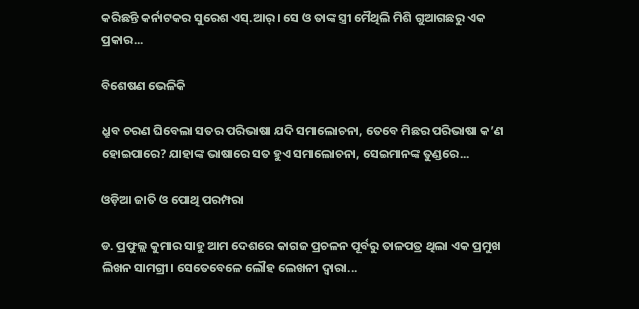କରିଛନ୍ତି କର୍ନାଟକର ସୁରେଶ ଏସ୍‌.ଆର୍‌। ସେ ଓ ତାଙ୍କ ସ୍ତ୍ରୀ ମୈଥିଲି ମିଶି ଗୁଆଗଛରୁ ଏକ ପ୍ରକାର...

ବିଶେଷଣ ଭେଳିକି

ଧ୍ରୁବ ଚରଣ ଘିବେଲା ସତର ପରିଭାଷା ଯଦି ସମାଲୋଚନା, ତେବେ ମିଛର ପରିଭାଷା କ’ଣ ହୋଇପାରେ? ଯାହାଙ୍କ ଭାଷାରେ ସତ ହୁଏ ସମାଲୋଚନା, ସେଇମାନଙ୍କ ତୁଣ୍ଡରେ...

ଓଡ଼ିଆ ଜାତି ଓ ପୋଥି ପରମ୍ପରା

ଡ. ପ୍ରଫୁଲ୍ଲ କୁମାର ସାହୁ ଆମ ଦେଶରେ କାଗଜ ପ୍ରଚଳନ ପୂର୍ବରୁ ତାଳପତ୍ର ଥିଲା ଏକ ପ୍ରମୁଖ ଲିଖନ ସାମଗ୍ରୀ। ସେତେବେଳେ ଲୌହ ଲେଖନୀ ଦ୍ୱାରା...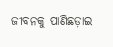ଜୀବନକୁ ପାଣିଛଡ଼ାଇ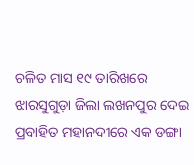ଚଳିତ ମାସ ୧୯ ତାରିଖରେ ଝାରସୁଗୁଡ଼ା ଜିଲା ଲଖନପୁର ଦେଇ ପ୍ରବାହିତ ମହାନଦୀରେ ଏକ ଡଙ୍ଗା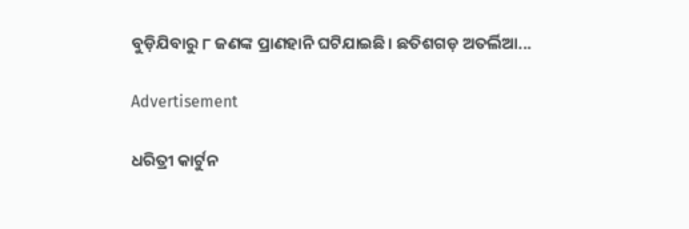ବୁଡ଼ିଯିବାରୁ ୮ ଜଣଙ୍କ ପ୍ରାଣହାନି ଘଟିଯାଇଛି। ଛତିଶଗଡ଼ ଅତର୍ଲିଆ...

Advertisement

ଧରିତ୍ରୀ କାର୍ଟୁନ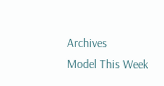Archives
Model This Week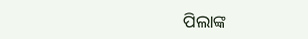ପିଲାଙ୍କ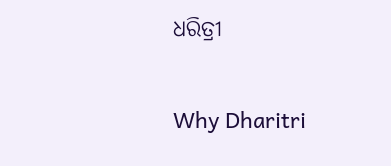ଧରିତ୍ରୀ

Why Dharitri